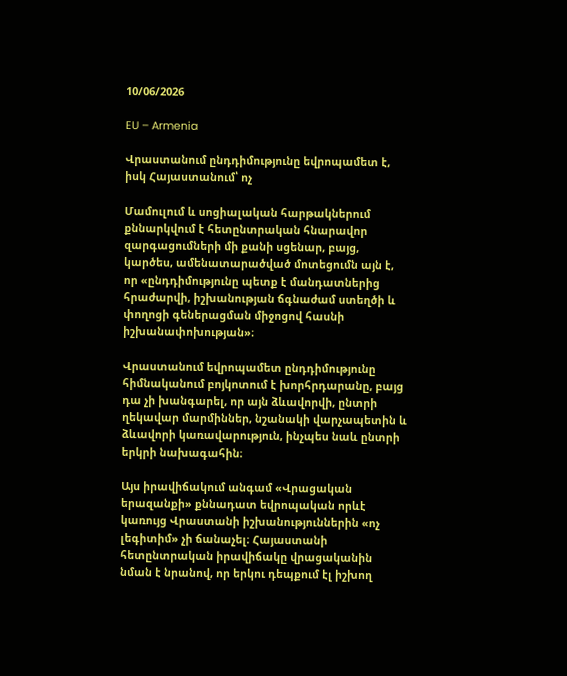10/06/2026

EU – Armenia

Վրաստանում ընդդիմությունը եվրոպամետ է, իսկ Հայաստանում՝ ոչ

Մամուլում և սոցիալական հարթակներում քննարկվում է հետընտրական հնարավոր զարգացումների մի քանի սցենար, բայց, կարծես, ամենատարածված մոտեցումն այն է, որ «ընդդիմությունը պետք է մանդատներից հրաժարվի, իշխանության ճգնաժամ ստեղծի և փողոցի գեներացման միջոցով հասնի իշխանափոխության»։

Վրաստանում եվրոպամետ ընդդիմությունը հիմնականում բոյկոտում է խորհրդարանը, բայց դա չի խանգարել, որ այն ձևավորվի, ընտրի ղեկավար մարմիններ, նշանակի վարչապետին և ձևավորի կառավարություն, ինչպես նաև ընտրի երկրի նախագահին։

Այս իրավիճակում անգամ «Վրացական երազանքի» քննադատ եվրոպական որևէ կառույց Վրաստանի իշխանություններին «ոչ լեգիտիմ» չի ճանաչել։ Հայաստանի հետընտրական իրավիճակը վրացականին նման է նրանով, որ երկու դեպքում էլ իշխող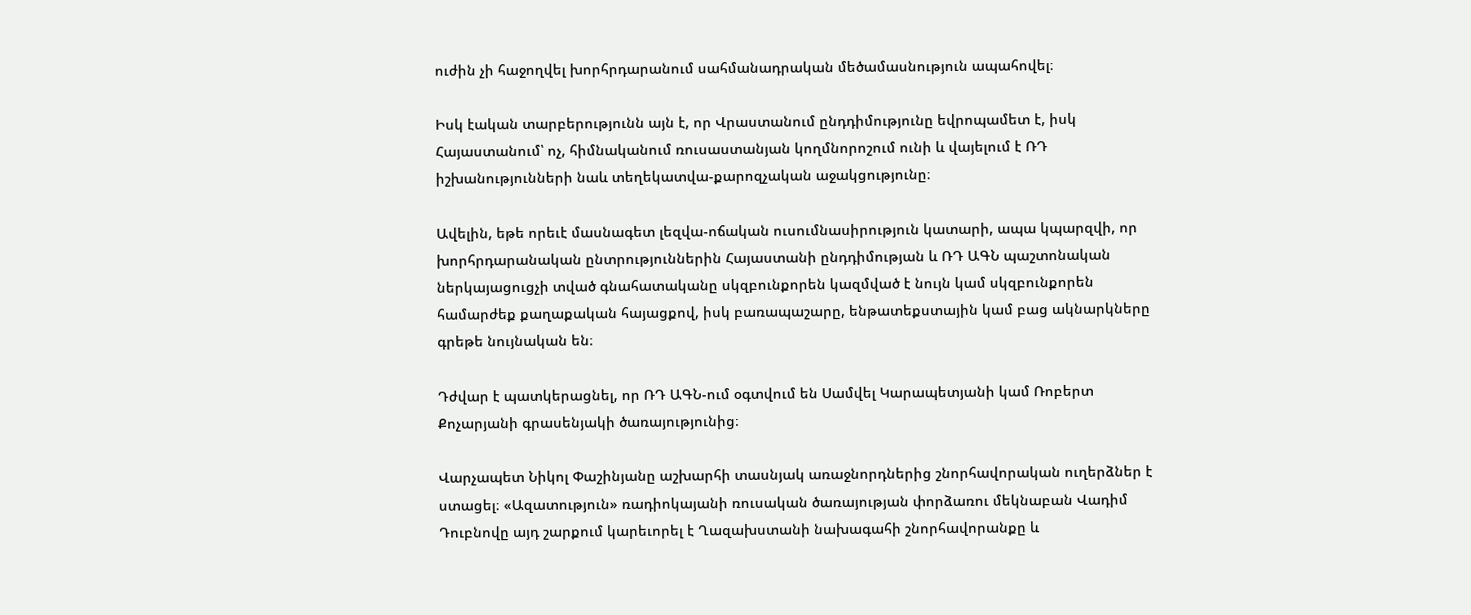ուժին չի հաջողվել խորհրդարանում սահմանադրական մեծամասնություն ապահովել։

Իսկ էական տարբերությունն այն է, որ Վրաստանում ընդդիմությունը եվրոպամետ է, իսկ Հայաստանում՝ ոչ, հիմնականում ռուսաստանյան կողմնորոշում ունի և վայելում է ՌԴ իշխանությունների նաև տեղեկատվա-քարոզչական աջակցությունը։

Ավելին, եթե որեւէ մասնագետ լեզվա-ոճական ուսումնասիրություն կատարի, ապա կպարզվի, որ խորհրդարանական ընտրություններին Հայաստանի ընդդիմության և ՌԴ ԱԳՆ պաշտոնական ներկայացուցչի տված գնահատականը սկզբունքորեն կազմված է նույն կամ սկզբունքորեն համարժեք քաղաքական հայացքով, իսկ բառապաշարը, ենթատեքստային կամ բաց ակնարկները գրեթե նույնական են։

Դժվար է պատկերացնել, որ ՌԴ ԱԳՆ-ում օգտվում են Սամվել Կարապետյանի կամ Ռոբերտ Քոչարյանի գրասենյակի ծառայությունից։

Վարչապետ Նիկոլ Փաշինյանը աշխարհի տասնյակ առաջնորդներից շնորհավորական ուղերձներ է ստացել։ «Ազատություն» ռադիոկայանի ռուսական ծառայության փորձառու մեկնաբան Վադիմ Դուբնովը այդ շարքում կարեւորել է Ղազախստանի նախագահի շնորհավորանքը և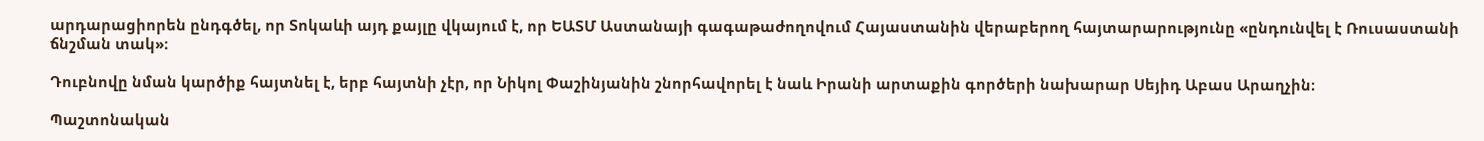արդարացիորեն ընդգծել, որ Տոկաևի այդ քայլը վկայում է, որ ԵԱՏՄ Աստանայի գագաթաժողովում Հայաստանին վերաբերող հայտարարությունը «ընդունվել է Ռուսաստանի ճնշման տակ»։

Դուբնովը նման կարծիք հայտնել է, երբ հայտնի չէր, որ Նիկոլ Փաշինյանին շնորհավորել է նաև Իրանի արտաքին գործերի նախարար Սեյիդ Աբաս Արաղչին։

Պաշտոնական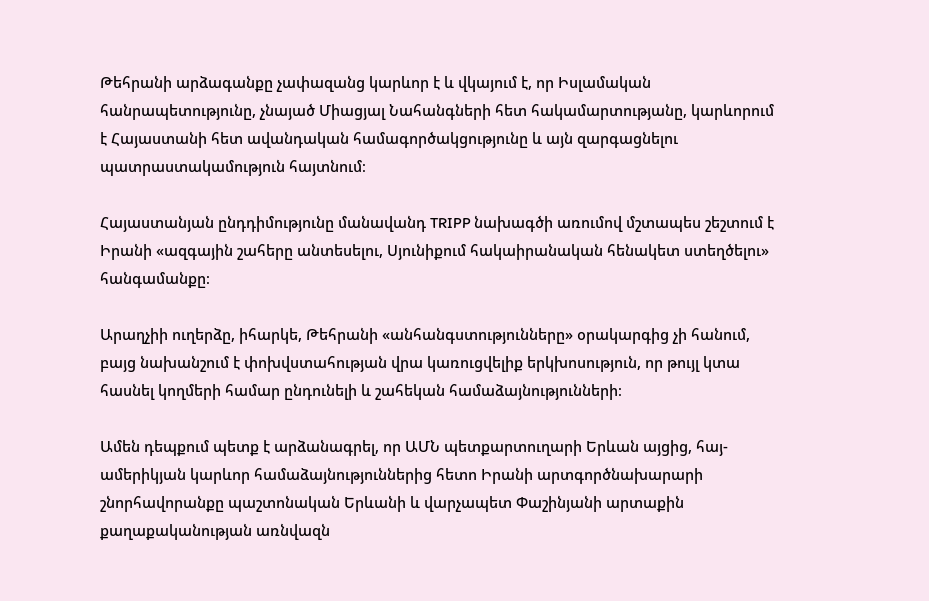Թեհրանի արձագանքը չափազանց կարևոր է և վկայում է, որ Իսլամական հանրապետությունը, չնայած Միացյալ Նահանգների հետ հակամարտությանը, կարևորում է Հայաստանի հետ ավանդական համագործակցությունը և այն զարգացնելու պատրաստակամություն հայտնում։

Հայաստանյան ընդդիմությունը մանավանդ TRIPP նախագծի առումով մշտապես շեշտում է Իրանի «ազգային շահերը անտեսելու, Սյունիքում հակաիրանական հենակետ ստեղծելու» հանգամանքը։

Արաղչիի ուղերձը, իհարկե, Թեհրանի «անհանգստությունները» օրակարգից չի հանում, բայց նախանշում է փոխվստահության վրա կառուցվելիք երկխոսություն, որ թույլ կտա հասնել կողմերի համար ընդունելի և շահեկան համաձայնությունների։

Ամեն դեպքում պետք է արձանագրել, որ ԱՄՆ պետքարտուղարի Երևան այցից, հայ-ամերիկյան կարևոր համաձայնություններից հետո Իրանի արտգործնախարարի շնորհավորանքը պաշտոնական Երևանի և վարչապետ Փաշինյանի արտաքին քաղաքականության առնվազն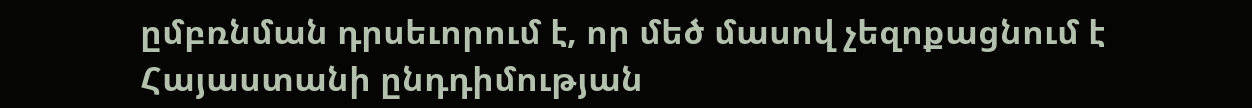ըմբռնման դրսեւորում է, որ մեծ մասով չեզոքացնում է Հայաստանի ընդդիմության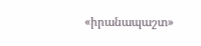«իրանապաշտ»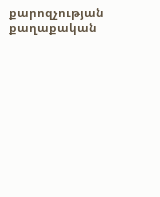քարոզչության քաղաքական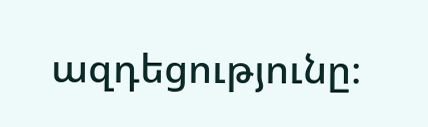ազդեցությունը։